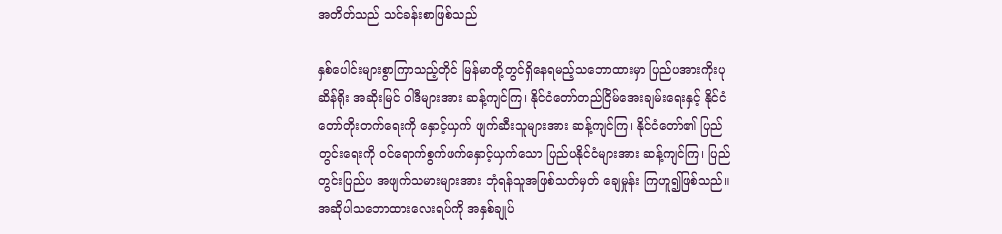အတိတ်သည် သင်ခန်းစာဖြစ်သည်

နှစ်ပေါင်းများစွာကြာသည့်တိုင် မြန်မာတို့တွင်ရှိနေရမည့်သဘောထားမှာ ပြည်ပအားကိုးပုဆိန်ရိုး အဆိုးမြင် ဝါဒီများအား ဆန့်ကျင်ကြ၊ နိုင်ငံတော်တည်ငြိမ်အေးချမ်းရေးနှင့် နိုင်ငံတော်တိုးတက်ရေးကို နှောင့်ယှက် ဖျက်ဆီးသူများအား ဆန့်ကျင်ကြ၊ နိုင်ငံတော်၏ ပြည်တွင်းရေးကို ဝင်ရောက်စွက်ဖက်နှောင့်ယှက်သော ပြည်ပနိုင်ငံများအား ဆန့်ကျင်ကြ၊ ပြည်တွင်းပြည်ပ အဖျက်သမားများအား ဘုံရန်သူအဖြစ်သတ်မှတ် ချေမှုန်း ကြဟူ၍ဖြစ်သည်။ အဆိုပါသဘောထားလေးရပ်ကို အနှစ်ချုပ်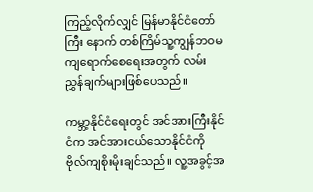ကြည့်လိုက်လျှင် မြန်မာနိုင်ငံတော်ကြီး နောက် တစ်ကြိမ်သူ့ကျွန်ဘဝမကျရောက်စေရေးအတွက် လမ်းညွှန်ချက်များဖြစ်ပေသည်။

ကမ္ဘာ့နိုင်ငံရေးတွင် အင်အားကြီးနိုင်ငံက အင်အားငယ်သောနိုင်ငံကို ဗိုလ်ကျစိုးမိုးချင်သည်။ လူ့အခွင့်အ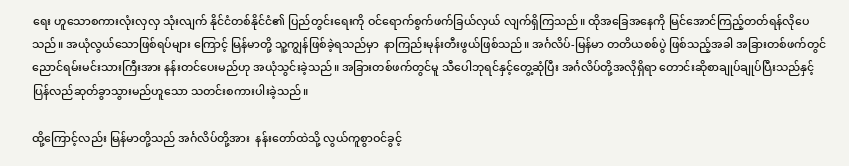ရေး ဟူသောစကားလုံးလှလှ သုံးလျက် နိုင်ငံတစ်နိုင်ငံ၏ ပြည်တွင်းရေးကို ဝင်ရောက်စွက်ဖက်ခြယ်လှယ် လျက်ရှိကြသည်။ ထိုအခြေအနေကို မြင်အောင်ကြည့်တတ်ရန်လိုပေသည်။ အယုံလွယ်သောဖြစ်ရပ်များ ကြောင့် မြန်မာတို့ သူ့ကျွန်ဖြစ်ခဲ့ရသည်မှာ  နာကြည်းမုန်းတီးဖွယ်ဖြစ်သည်။ အင်္ဂလိပ်-မြန်မာ တတိယစစ်ပွဲ ဖြစ်သည့်အခါ အခြားတစ်ဖက်တွင် ညောင်ရမ်းမင်းသားကြီးအား နန်းတင်ပေးမည်ဟု အယုံသွင်းခဲ့သည်။ အခြားတစ်ဖက်တွင်မူ သီပေါဘုရင်နှင့်တွေ့ဆုံပြီး အင်္ဂလိပ်တို့အလိုရှိရာ တောင်းဆိုစာချုပ်ချုပ်ပြီးသည်နှင့် ပြန်လည်ဆုတ်ခွာသွားမည်ဟူသော သတင်းစကားပါးခဲ့သည်။

ထို့ကြောင့်လည်း မြန်မာတို့သည် အင်္ဂလိပ်တို့အား  နန်းတော်ထဲသို့ လွယ်ကူစွာဝင်ခွင့်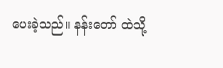ပေးခဲ့သည်။ နန်းတော် ထဲသို့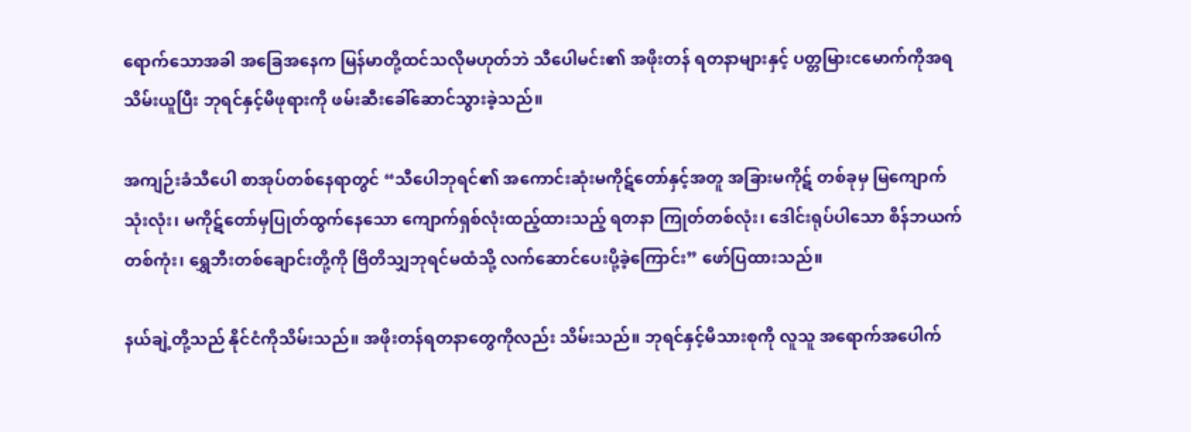ရောက်သောအခါ အခြေအနေက မြန်မာတို့ထင်သလိုမဟုတ်ဘဲ သီပေါမင်း၏ အဖိုးတန် ရတနာများနှင့် ပတ္တမြားငမောက်ကိုအရသိမ်းယူပြီး ဘုရင်နှင့်မိဖုရားကို ဖမ်းဆီးခေါ်ဆောင်သွားခဲ့သည်။

အကျဉ်းခံသီပေါ စာအုပ်တစ်နေရာတွင် “သီပေါဘုရင်၏ အကောင်းဆုံးမကိုဋ်တော်နှင့်အတူ အခြားမကိုဋ် တစ်ခုမှ မြကျောက်သုံးလုံး၊ မကိုဋ်တော်မှပြုတ်ထွက်နေသော ကျောက်ရှစ်လုံးထည့်ထားသည့် ရတနာ ကြုတ်တစ်လုံး၊ ဒေါင်းရုပ်ပါသော စိန်ဘယက်တစ်ကုံး၊ ရွှေဘီးတစ်ချောင်းတို့ကို ဗြိတိသျှဘုရင်မထံသို့ လက်ဆောင်ပေးပို့ခဲ့ကြောင်း” ဖော်ပြထားသည်။

နယ်ချဲ့တို့သည် နိုင်ငံကိုသိမ်းသည်။ အဖိုးတန်ရတနာတွေကိုလည်း သိမ်းသည်။ ဘုရင်နှင့်မိသားစုကို လူသူ အရောက်အပေါက်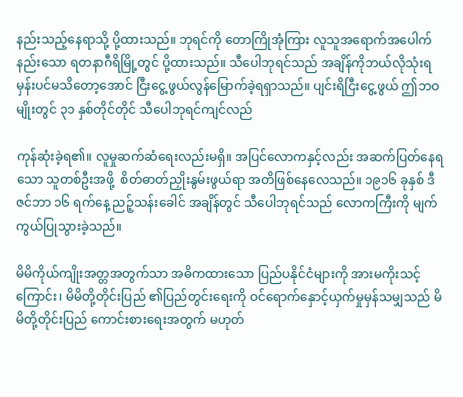နည်းသည့်နေရာသို့ ပို့ထားသည်။ ဘုရင်ကို တောကြိုအုံကြား လူသူအရောက်အပေါက် နည်းသော ရတနာဂီရိမြို့တွင် ပို့ထားသည်။ သီပေါဘုရင်သည် အချိန်ကိုဘယ်လိုသုံးရမှန်းပင်မသိတော့အောင် ငြီးငွေ့ဖွယ်လွန်မြောက်ခဲ့ရရှာသည်။ ပျင်းရိငြီးငွေ့ဖွယ် ဤဘဝမျိုးတွင် ၃၁ နှစ်တိုင်တိုင် သီပေါဘုရင်ကျင်လည်

ကုန်ဆုံးခဲ့ရ၏။ လူမှုဆက်ဆံရေးလည်းမရှိ။ အပြင်လောကနှင့်လည်း အဆက်ပြတ်နေရသော သူတစ်ဦးအဖို့  စိတ်ဓာတ်ညှိုးနွမ်းဖွယ်ရာ အတိဖြစ်နေလေသည်။ ၁၉၁၆ ခုနှစ် ဒီဇင်ဘာ ၁၆ ရက်နေ့ ညဉ့်သန်းခေါင် အချိန်တွင် သီပေါဘုရင်သည် လောကကြီးကို မျက်ကွယ်ပြုသွားခဲ့သည်။

မိမိကိုယ်ကျိုးအတ္တအတွက်သာ အဓိကထားသော ပြည်ပနိုင်ငံများကို အားမကိုးသင့်ကြောင်း၊ မိမိတို့တိုင်းပြည် ၏ပြည်တွင်းရေးကို ဝင်ရောက်နှောင့်ယှက်မှုမှန်သမျှသည် မိမိတို့တိုင်းပြည် ကောင်းစားရေးအတွက် မဟုတ်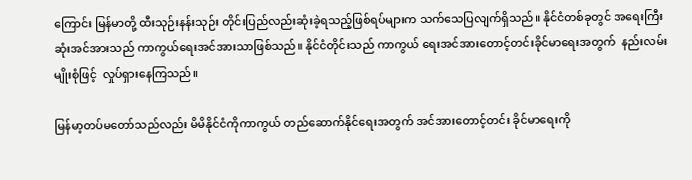ကြောင်း မြန်မာတို့ ထီးသုဉ်းနန်းသုဉ်း တိုင်းပြည်လည်းဆုံးခဲ့ရသည့်ဖြစ်ရပ်များက သက်သေပြလျက်ရှိသည်။ နိုင်ငံတစ်ခုတွင် အရေးကြီးဆုံးအင်အားသည် ကာကွယ်ရေးအင်အားသာဖြစ်သည်။ နိုင်ငံတိုင်းသည် ကာကွယ် ရေးအင်အားတောင့်တင်းခိုင်မာရေးအတွက်  နည်းလမ်းမျိုးစုံဖြင့်  လှုပ်ရှားနေကြသည်။

မြန်မာ့တပ်မတော်သည်လည်း မိမိနိုင်ငံကိုကာကွယ် တည်ဆောက်နိုင်ရေးအတွက် အင်အားတောင့်တင်း ခိုင်မာရေးကို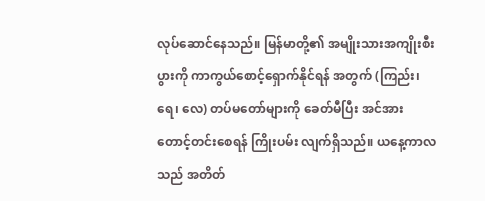လုပ်ဆောင်နေသည်။ မြန်မာတို့၏ အမျိုးသားအကျိုးစီးပွားကို ကာကွယ်စောင့်ရှောက်နိုင်ရန် အတွက် (ကြည်း၊ ရေ၊ လေ) တပ်မတော်များကို ခေတ်မီပြီး အင်အားတောင့်တင်းစေရန် ကြိုးပမ်း လျက်ရှိသည်။ ယနေ့ကာလသည် အတိတ်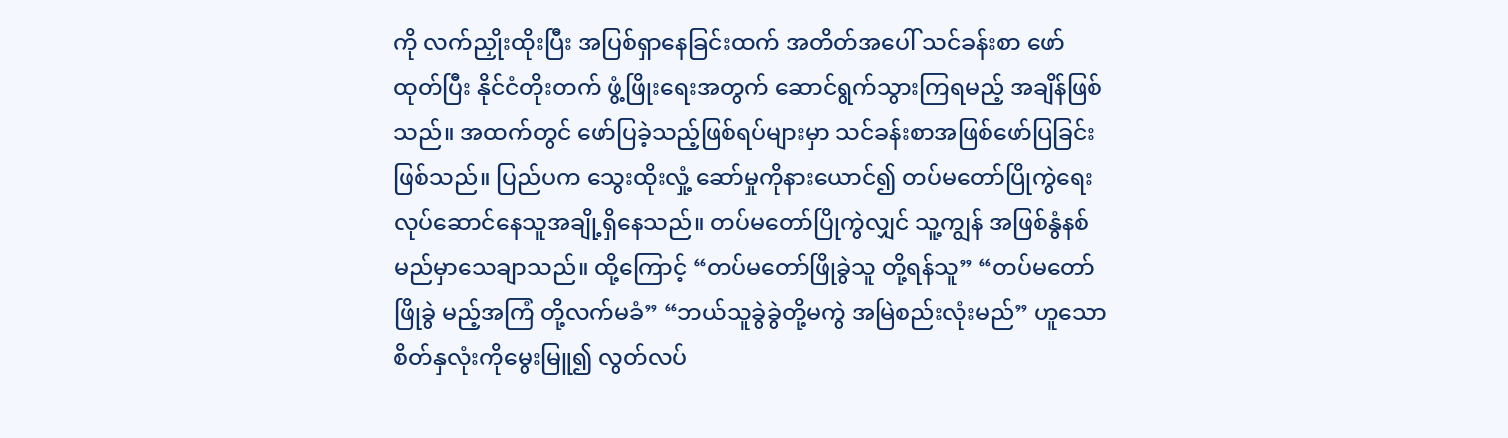ကို လက်ညှိုးထိုးပြီး အပြစ်ရှာနေခြင်းထက် အတိတ်အပေါ် သင်ခန်းစာ ဖော်ထုတ်ပြီး နိုင်ငံတိုးတက် ဖွံ့ဖြိုးရေးအတွက် ဆောင်ရွက်သွားကြရမည့် အချိန်ဖြစ်သည်။ အထက်တွင် ဖော်ပြခဲ့သည့်ဖြစ်ရပ်များမှာ သင်ခန်းစာအဖြစ်ဖော်ပြခြင်းဖြစ်သည်။ ပြည်ပက သွေးထိုးလှုံ့ ဆော်မှုကိုနားယောင်၍ တပ်မတော်ပြိုကွဲရေး လုပ်ဆောင်နေသူအချို့ရှိနေသည်။ တပ်မတော်ပြိုကွဲလျှင် သူ့ကျွန် အဖြစ်နွံနစ်မည်မှာသေချာသည်။ ထို့ကြောင့် “တပ်မတော်ဖြိုခွဲသူ တို့ရန်သူ” “တပ်မတော်ဖြိုခွဲ မည့်အကြံ တို့လက်မခံ” “ဘယ်သူခွဲခွဲတို့မကွဲ အမြဲစည်းလုံးမည်” ဟူသော စိတ်နှလုံးကိုမွေးမြူ၍ လွတ်လပ်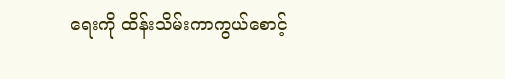ရေးကို ထိန်းသိမ်းကာကွယ်စောင့်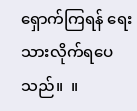ရှောက်ကြရန် ရေးသားလိုက်ရပေသည်။  ။